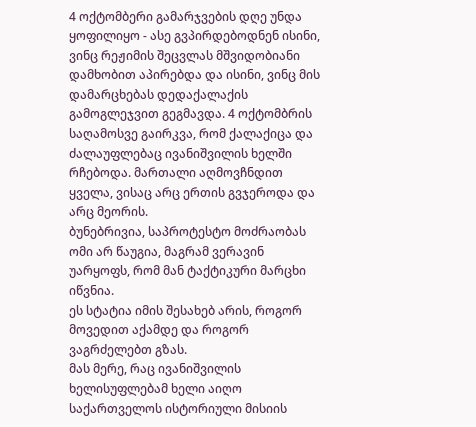4 ოქტომბერი გამარჯვების დღე უნდა ყოფილიყო - ასე გვპირდებოდნენ ისინი, ვინც რეჟიმის შეცვლას მშვიდობიანი დამხობით აპირებდა და ისინი, ვინც მის დამარცხებას დედაქალაქის გამოგლეჯვით გეგმავდა. 4 ოქტომბრის საღამოსვე გაირკვა, რომ ქალაქიცა და ძალაუფლებაც ივანიშვილის ხელში რჩებოდა. მართალი აღმოვჩნდით ყველა, ვისაც არც ერთის გვჯეროდა და არც მეორის.
ბუნებრივია, საპროტესტო მოძრაობას ომი არ წაუგია, მაგრამ ვერავინ უარყოფს, რომ მან ტაქტიკური მარცხი იწვნია.
ეს სტატია იმის შესახებ არის, როგორ მოვედით აქამდე და როგორ ვაგრძელებთ გზას.
მას მერე, რაც ივანიშვილის ხელისუფლებამ ხელი აიღო საქართველოს ისტორიული მისიის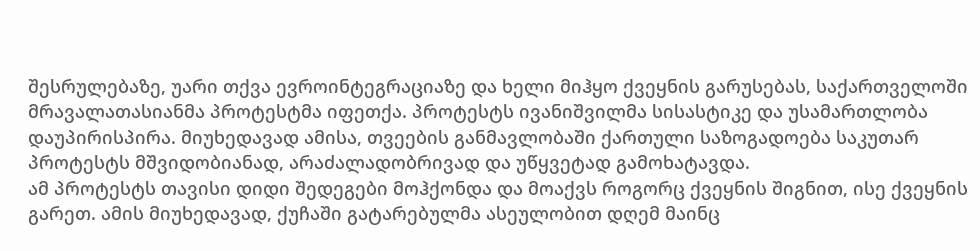შესრულებაზე, უარი თქვა ევროინტეგრაციაზე და ხელი მიჰყო ქვეყნის გარუსებას, საქართველოში მრავალათასიანმა პროტესტმა იფეთქა. პროტესტს ივანიშვილმა სისასტიკე და უსამართლობა დაუპირისპირა. მიუხედავად ამისა, თვეების განმავლობაში ქართული საზოგადოება საკუთარ პროტესტს მშვიდობიანად, არაძალადობრივად და უწყვეტად გამოხატავდა.
ამ პროტესტს თავისი დიდი შედეგები მოჰქონდა და მოაქვს როგორც ქვეყნის შიგნით, ისე ქვეყნის გარეთ. ამის მიუხედავად, ქუჩაში გატარებულმა ასეულობით დღემ მაინც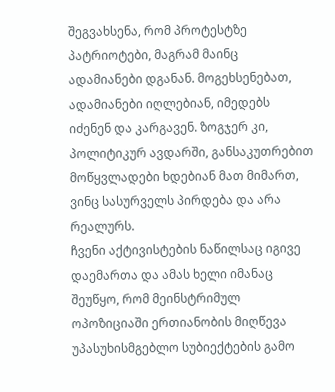შეგვახსენა, რომ პროტესტზე პატრიოტები, მაგრამ მაინც ადამიანები დგანან. მოგეხსენებათ, ადამიანები იღლებიან, იმედებს იძენენ და კარგავენ. ზოგჯერ კი, პოლიტიკურ ავდარში, განსაკუთრებით მოწყვლადები ხდებიან მათ მიმართ, ვინც სასურველს პირდება და არა რეალურს.
ჩვენი აქტივისტების ნაწილსაც იგივე დაემართა და ამას ხელი იმანაც შეუწყო, რომ მეინსტრიმულ ოპოზიციაში ერთიანობის მიღწევა უპასუხისმგებლო სუბიექტების გამო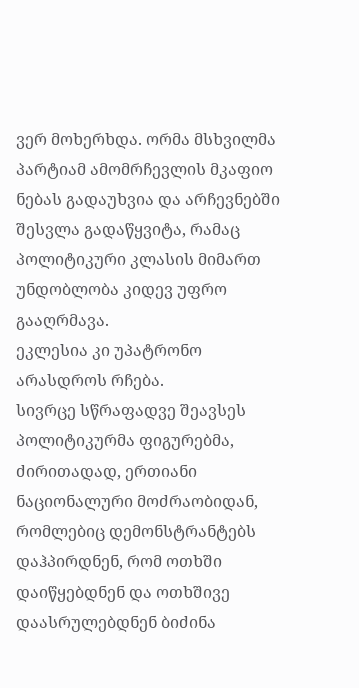ვერ მოხერხდა. ორმა მსხვილმა პარტიამ ამომრჩევლის მკაფიო ნებას გადაუხვია და არჩევნებში შესვლა გადაწყვიტა, რამაც პოლიტიკური კლასის მიმართ უნდობლობა კიდევ უფრო გააღრმავა.
ეკლესია კი უპატრონო არასდროს რჩება.
სივრცე სწრაფადვე შეავსეს პოლიტიკურმა ფიგურებმა, ძირითადად, ერთიანი ნაციონალური მოძრაობიდან, რომლებიც დემონსტრანტებს დაჰპირდნენ, რომ ოთხში დაიწყებდნენ და ოთხშივე დაასრულებდნენ ბიძინა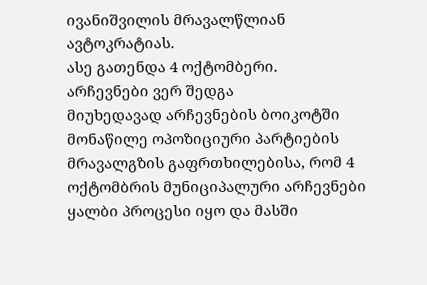ივანიშვილის მრავალწლიან ავტოკრატიას.
ასე გათენდა 4 ოქტომბერი.
არჩევნები ვერ შედგა
მიუხედავად არჩევნების ბოიკოტში მონაწილე ოპოზიციური პარტიების მრავალგზის გაფრთხილებისა, რომ 4 ოქტომბრის მუნიციპალური არჩევნები ყალბი პროცესი იყო და მასში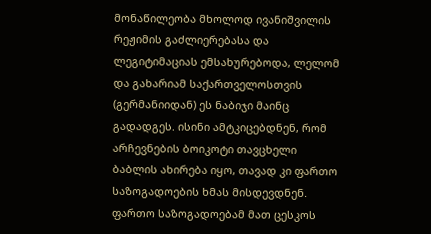მონაწილეობა მხოლოდ ივანიშვილის რეჟიმის გაძლიერებასა და ლეგიტიმაციას ემსახურებოდა, ლელომ და გახარიამ საქართველოსთვის (გერმანიიდან) ეს ნაბიჯი მაინც გადადგეს. ისინი ამტკიცებდნენ, რომ არჩევნების ბოიკოტი თავცხელი ბაბლის ახირება იყო, თავად კი ფართო საზოგადოების ხმას მისდევდნენ.
ფართო საზოგადოებამ მათ ცესკოს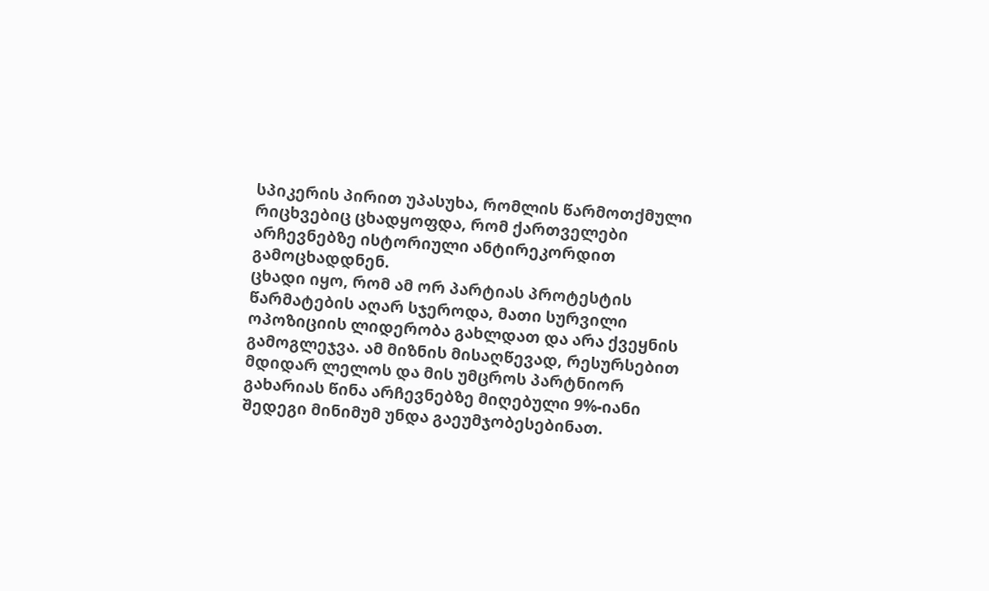სპიკერის პირით უპასუხა, რომლის წარმოთქმული რიცხვებიც ცხადყოფდა, რომ ქართველები არჩევნებზე ისტორიული ანტირეკორდით გამოცხადდნენ.
ცხადი იყო, რომ ამ ორ პარტიას პროტესტის წარმატების აღარ სჯეროდა, მათი სურვილი ოპოზიციის ლიდერობა გახლდათ და არა ქვეყნის გამოგლეჯვა. ამ მიზნის მისაღწევად, რესურსებით მდიდარ ლელოს და მის უმცროს პარტნიორ გახარიას წინა არჩევნებზე მიღებული 9%-იანი შედეგი მინიმუმ უნდა გაეუმჯობესებინათ.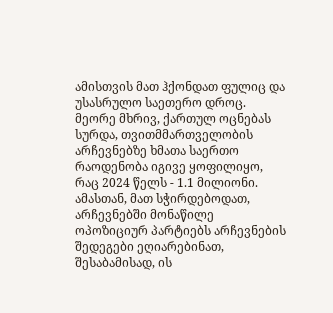ამისთვის მათ ჰქონდათ ფულიც და უსასრულო საეთერო დროც.
მეორე მხრივ, ქართულ ოცნებას სურდა, თვითმმართველობის არჩევნებზე ხმათა საერთო რაოდენობა იგივე ყოფილიყო, რაც 2024 წელს - 1.1 მილიონი. ამასთან, მათ სჭირდებოდათ, არჩევნებში მონაწილე ოპოზიციურ პარტიებს არჩევნების შედეგები ეღიარებინათ, შესაბამისად, ის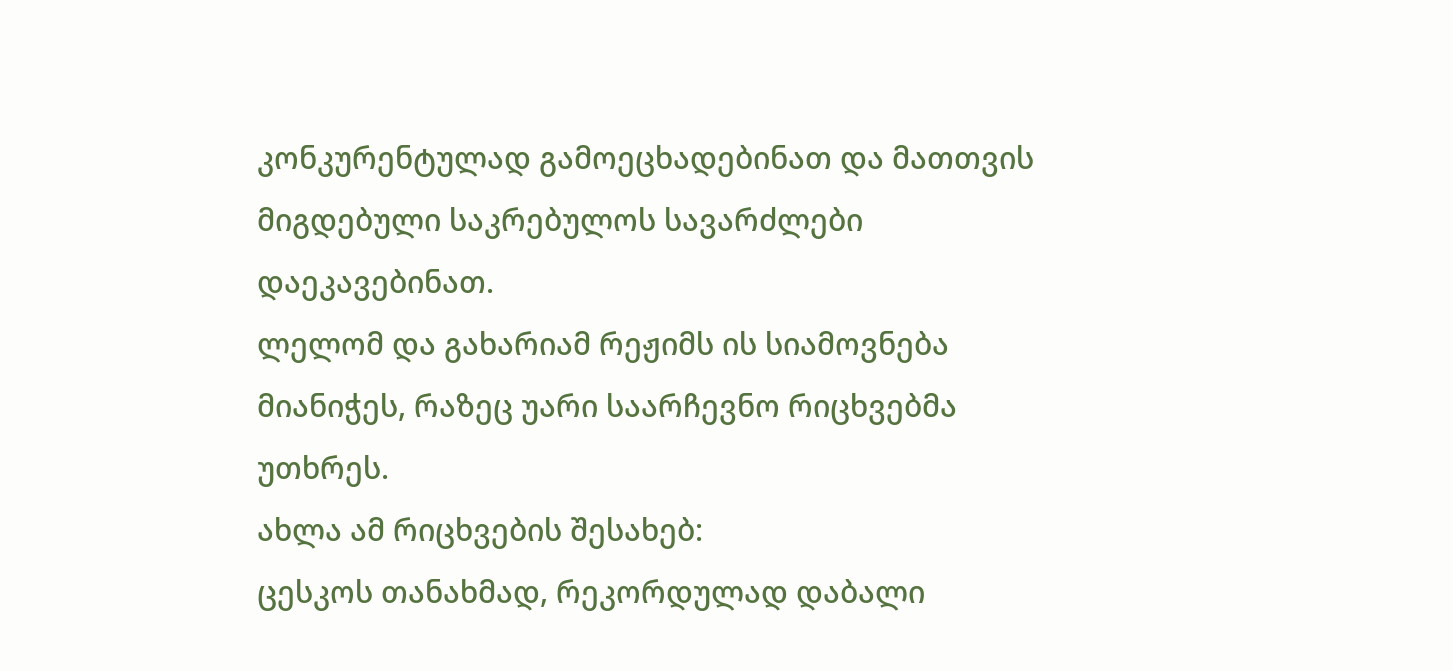კონკურენტულად გამოეცხადებინათ და მათთვის მიგდებული საკრებულოს სავარძლები დაეკავებინათ.
ლელომ და გახარიამ რეჟიმს ის სიამოვნება მიანიჭეს, რაზეც უარი საარჩევნო რიცხვებმა უთხრეს.
ახლა ამ რიცხვების შესახებ:
ცესკოს თანახმად, რეკორდულად დაბალი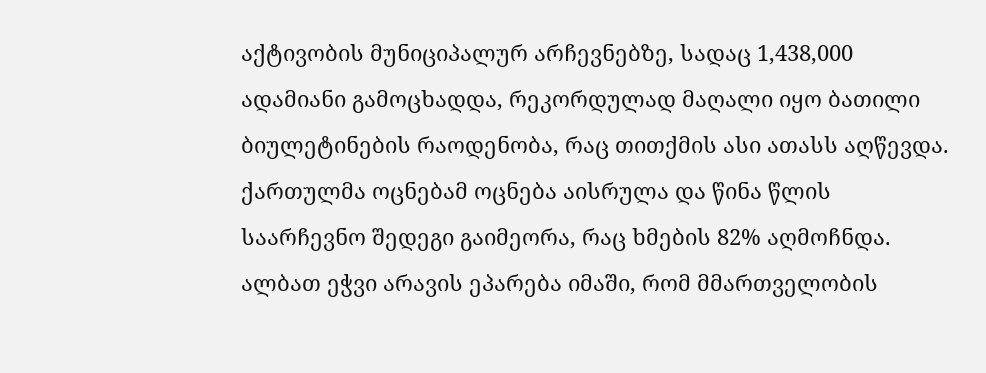აქტივობის მუნიციპალურ არჩევნებზე, სადაც 1,438,000 ადამიანი გამოცხადდა, რეკორდულად მაღალი იყო ბათილი ბიულეტინების რაოდენობა, რაც თითქმის ასი ათასს აღწევდა. ქართულმა ოცნებამ ოცნება აისრულა და წინა წლის საარჩევნო შედეგი გაიმეორა, რაც ხმების 82% აღმოჩნდა. ალბათ ეჭვი არავის ეპარება იმაში, რომ მმართველობის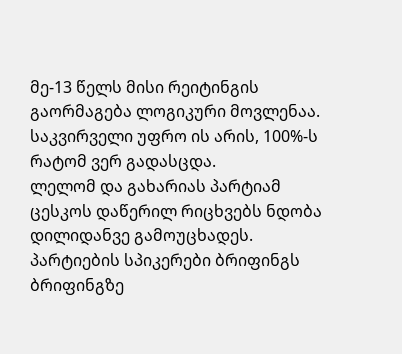მე-13 წელს მისი რეიტინგის გაორმაგება ლოგიკური მოვლენაა. საკვირველი უფრო ის არის, 100%-ს რატომ ვერ გადასცდა.
ლელომ და გახარიას პარტიამ ცესკოს დაწერილ რიცხვებს ნდობა დილიდანვე გამოუცხადეს. პარტიების სპიკერები ბრიფინგს ბრიფინგზე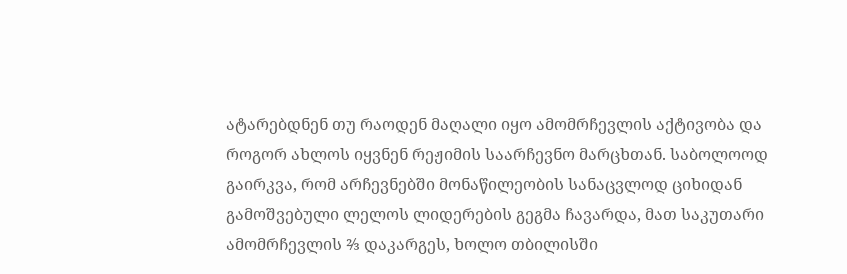ატარებდნენ თუ რაოდენ მაღალი იყო ამომრჩევლის აქტივობა და როგორ ახლოს იყვნენ რეჟიმის საარჩევნო მარცხთან. საბოლოოდ გაირკვა, რომ არჩევნებში მონაწილეობის სანაცვლოდ ციხიდან გამოშვებული ლელოს ლიდერების გეგმა ჩავარდა, მათ საკუთარი ამომრჩევლის ⅔ დაკარგეს, ხოლო თბილისში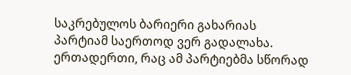საკრებულოს ბარიერი გახარიას პარტიამ საერთოდ ვერ გადალახა.
ერთადერთი, რაც ამ პარტიებმა სწორად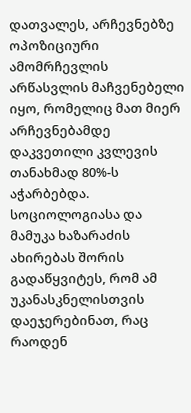დათვალეს, არჩევნებზე ოპოზიციური ამომრჩევლის არწასვლის მაჩვენებელი იყო, რომელიც მათ მიერ არჩევნებამდე დაკვეთილი კვლევის თანახმად 80%-ს აჭარბებდა. სოციოლოგიასა და მამუკა ხაზარაძის ახირებას შორის გადაწყვიტეს, რომ ამ უკანასკნელისთვის დაეჯერებინათ, რაც რაოდენ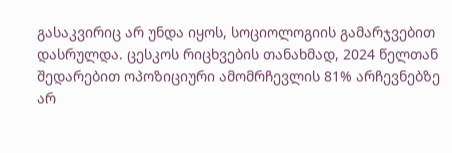გასაკვირიც არ უნდა იყოს, სოციოლოგიის გამარჯვებით დასრულდა. ცესკოს რიცხვების თანახმად, 2024 წელთან შედარებით ოპოზიციური ამომრჩევლის 81% არჩევნებზე არ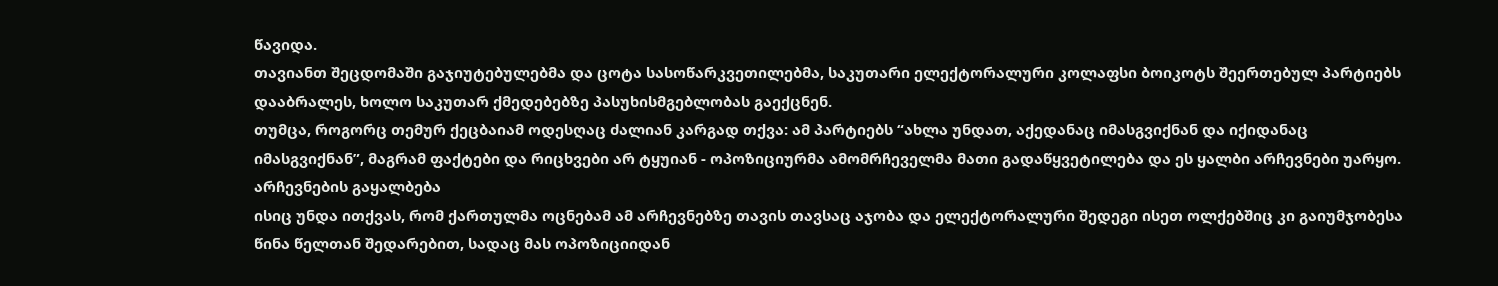წავიდა.
თავიანთ შეცდომაში გაჯიუტებულებმა და ცოტა სასოწარკვეთილებმა, საკუთარი ელექტორალური კოლაფსი ბოიკოტს შეერთებულ პარტიებს დააბრალეს, ხოლო საკუთარ ქმედებებზე პასუხისმგებლობას გაექცნენ.
თუმცა, როგორც თემურ ქეცბაიამ ოდესღაც ძალიან კარგად თქვა: ამ პარტიებს “ახლა უნდათ, აქედანაც იმასგვიქნან და იქიდანაც იმასგვიქნან”, მაგრამ ფაქტები და რიცხვები არ ტყუიან - ოპოზიციურმა ამომრჩეველმა მათი გადაწყვეტილება და ეს ყალბი არჩევნები უარყო.
არჩევნების გაყალბება
ისიც უნდა ითქვას, რომ ქართულმა ოცნებამ ამ არჩევნებზე თავის თავსაც აჯობა და ელექტორალური შედეგი ისეთ ოლქებშიც კი გაიუმჯობესა წინა წელთან შედარებით, სადაც მას ოპოზიციიდან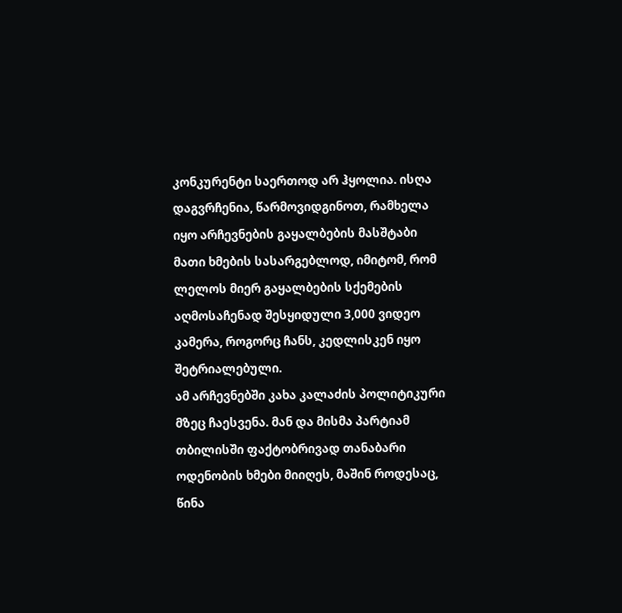კონკურენტი საერთოდ არ ჰყოლია. ისღა დაგვრჩენია, წარმოვიდგინოთ, რამხელა იყო არჩევნების გაყალბების მასშტაბი მათი ხმების სასარგებლოდ, იმიტომ, რომ ლელოს მიერ გაყალბების სქემების აღმოსაჩენად შესყიდული 3,000 ვიდეო კამერა, როგორც ჩანს, კედლისკენ იყო შეტრიალებული.
ამ არჩევნებში კახა კალაძის პოლიტიკური მზეც ჩაესვენა. მან და მისმა პარტიამ თბილისში ფაქტობრივად თანაბარი ოდენობის ხმები მიიღეს, მაშინ როდესაც, წინა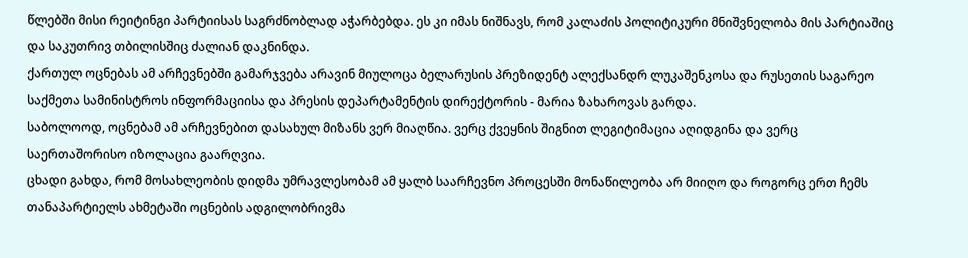წლებში მისი რეიტინგი პარტიისას საგრძნობლად აჭარბებდა. ეს კი იმას ნიშნავს, რომ კალაძის პოლიტიკური მნიშვნელობა მის პარტიაშიც და საკუთრივ თბილისშიც ძალიან დაკნინდა.
ქართულ ოცნებას ამ არჩევნებში გამარჯვება არავინ მიულოცა ბელარუსის პრეზიდენტ ალექსანდრ ლუკაშენკოსა და რუსეთის საგარეო საქმეთა სამინისტროს ინფორმაციისა და პრესის დეპარტამენტის დირექტორის - მარია ზახაროვას გარდა.
საბოლოოდ, ოცნებამ ამ არჩევნებით დასახულ მიზანს ვერ მიაღწია. ვერც ქვეყნის შიგნით ლეგიტიმაცია აღიდგინა და ვერც საერთაშორისო იზოლაცია გაარღვია.
ცხადი გახდა, რომ მოსახლეობის დიდმა უმრავლესობამ ამ ყალბ საარჩევნო პროცესში მონაწილეობა არ მიიღო და როგორც ერთ ჩემს თანაპარტიელს ახმეტაში ოცნების ადგილობრივმა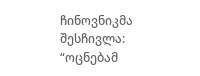ჩინოვნიკმა შესჩივლა: “ოცნებამ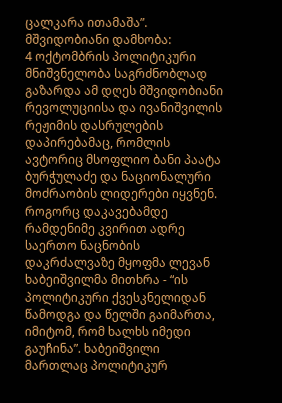ცალკარა ითამაშა”.
მშვიდობიანი დამხობა:
4 ოქტომბრის პოლიტიკური მნიშვნელობა საგრძნობლად გაზარდა ამ დღეს მშვიდობიანი რევოლუციისა და ივანიშვილის რეჟიმის დასრულების დაპირებამაც, რომლის ავტორიც მსოფლიო ბანი პაატა ბურჭულაძე და ნაციონალური მოძრაობის ლიდერები იყვნენ.
როგორც დაკავებამდე რამდენიმე კვირით ადრე საერთო ნაცნობის დაკრძალვაზე მყოფმა ლევან ხაბეიშვილმა მითხრა - “ის პოლიტიკური ქვესკნელიდან წამოდგა და წელში გაიმართა, იმიტომ, რომ ხალხს იმედი გაუჩინა”. ხაბეიშვილი მართლაც პოლიტიკურ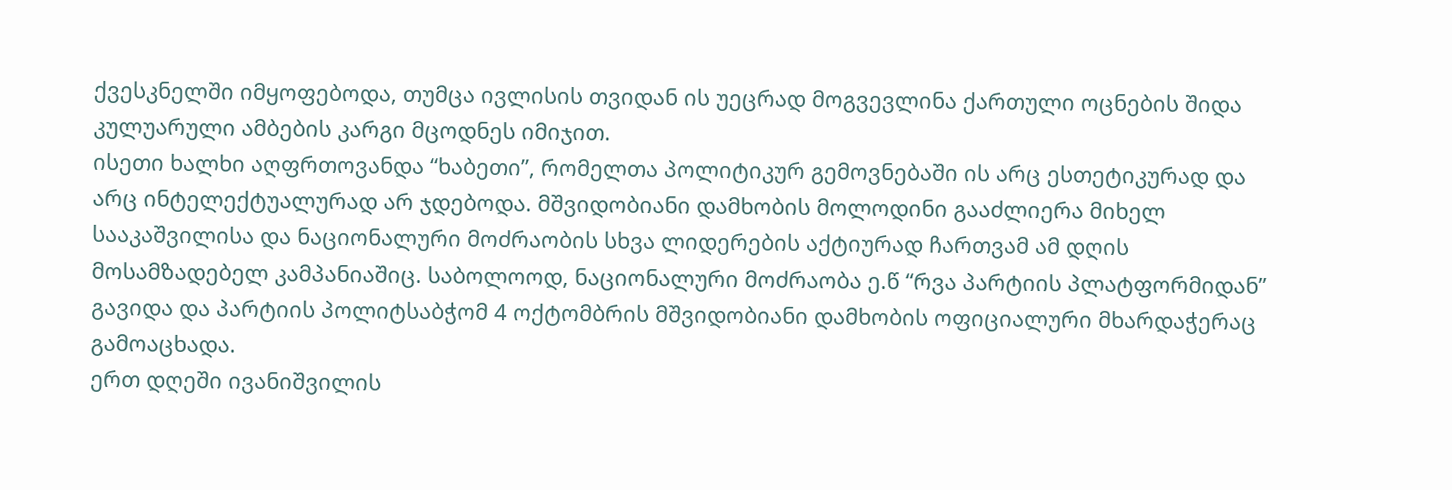ქვესკნელში იმყოფებოდა, თუმცა ივლისის თვიდან ის უეცრად მოგვევლინა ქართული ოცნების შიდა კულუარული ამბების კარგი მცოდნეს იმიჯით.
ისეთი ხალხი აღფრთოვანდა “ხაბეთი”, რომელთა პოლიტიკურ გემოვნებაში ის არც ესთეტიკურად და არც ინტელექტუალურად არ ჯდებოდა. მშვიდობიანი დამხობის მოლოდინი გააძლიერა მიხელ სააკაშვილისა და ნაციონალური მოძრაობის სხვა ლიდერების აქტიურად ჩართვამ ამ დღის მოსამზადებელ კამპანიაშიც. საბოლოოდ, ნაციონალური მოძრაობა ე.წ “რვა პარტიის პლატფორმიდან” გავიდა და პარტიის პოლიტსაბჭომ 4 ოქტომბრის მშვიდობიანი დამხობის ოფიციალური მხარდაჭერაც გამოაცხადა.
ერთ დღეში ივანიშვილის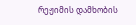რეჟიმის დამხობის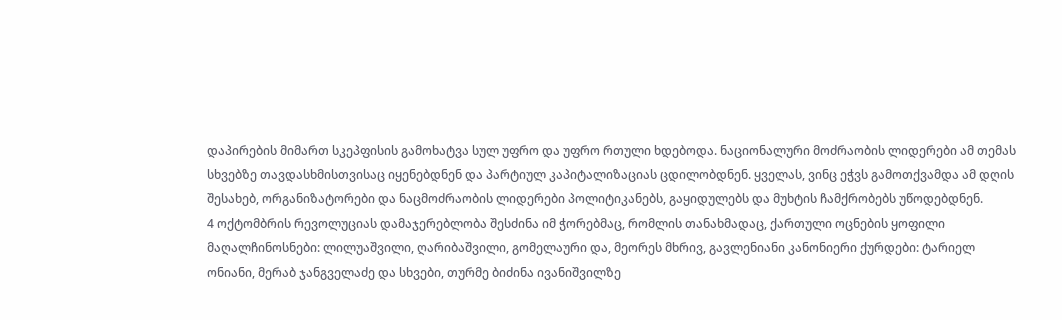დაპირების მიმართ სკეპფისის გამოხატვა სულ უფრო და უფრო რთული ხდებოდა. ნაციონალური მოძრაობის ლიდერები ამ თემას სხვებზე თავდასხმისთვისაც იყენებდნენ და პარტიულ კაპიტალიზაციას ცდილობდნენ. ყველას, ვინც ეჭვს გამოთქვამდა ამ დღის შესახებ, ორგანიზატორები და ნაცმოძრაობის ლიდერები პოლიტიკანებს, გაყიდულებს და მუხტის ჩამქრობებს უწოდებდნენ.
4 ოქტომბრის რევოლუციას დამაჯერებლობა შესძინა იმ ჭორებმაც, რომლის თანახმადაც, ქართული ოცნების ყოფილი მაღალჩინოსნები: ლილუაშვილი, ღარიბაშვილი, გომელაური და, მეორეს მხრივ, გავლენიანი კანონიერი ქურდები: ტარიელ ონიანი, მერაბ ჯანგველაძე და სხვები, თურმე ბიძინა ივანიშვილზე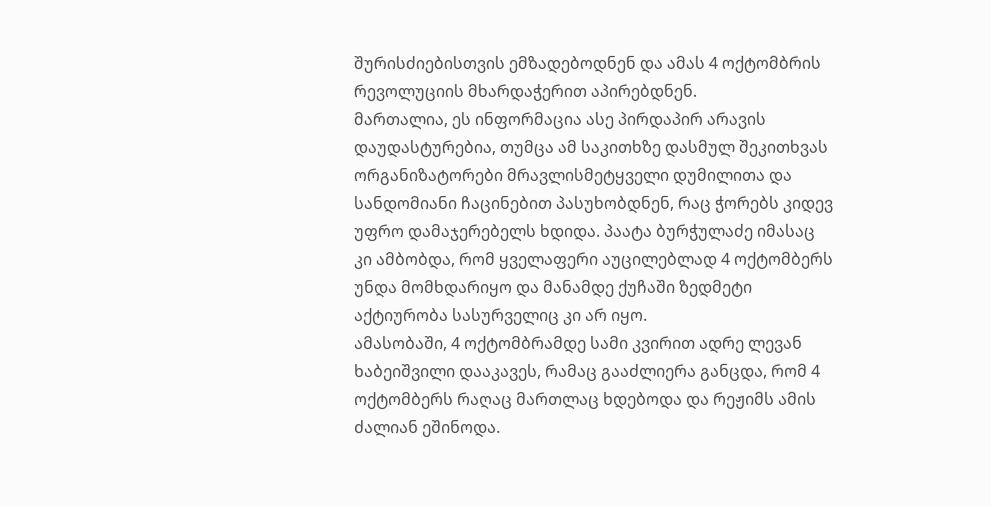შურისძიებისთვის ემზადებოდნენ და ამას 4 ოქტომბრის რევოლუციის მხარდაჭერით აპირებდნენ.
მართალია, ეს ინფორმაცია ასე პირდაპირ არავის დაუდასტურებია, თუმცა ამ საკითხზე დასმულ შეკითხვას ორგანიზატორები მრავლისმეტყველი დუმილითა და სანდომიანი ჩაცინებით პასუხობდნენ, რაც ჭორებს კიდევ უფრო დამაჯერებელს ხდიდა. პაატა ბურჭულაძე იმასაც კი ამბობდა, რომ ყველაფერი აუცილებლად 4 ოქტომბერს უნდა მომხდარიყო და მანამდე ქუჩაში ზედმეტი აქტიურობა სასურველიც კი არ იყო.
ამასობაში, 4 ოქტომბრამდე სამი კვირით ადრე ლევან ხაბეიშვილი დააკავეს, რამაც გააძლიერა განცდა, რომ 4 ოქტომბერს რაღაც მართლაც ხდებოდა და რეჟიმს ამის ძალიან ეშინოდა.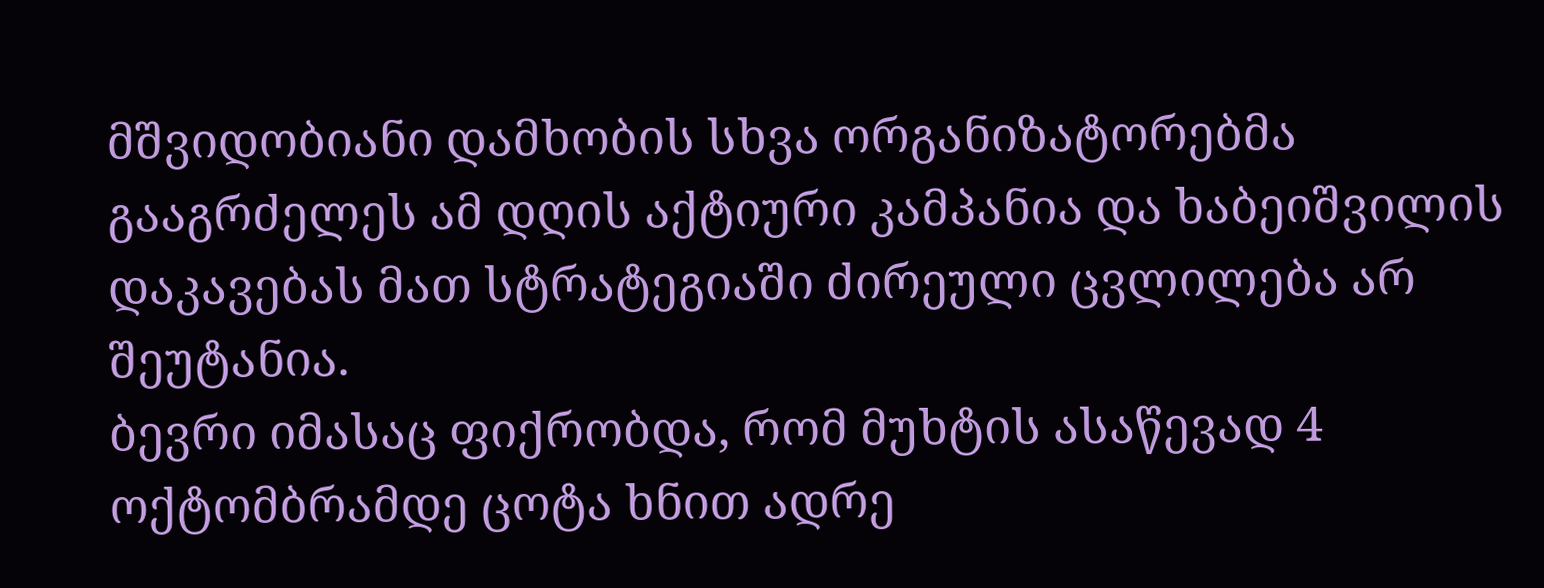მშვიდობიანი დამხობის სხვა ორგანიზატორებმა გააგრძელეს ამ დღის აქტიური კამპანია და ხაბეიშვილის დაკავებას მათ სტრატეგიაში ძირეული ცვლილება არ შეუტანია.
ბევრი იმასაც ფიქრობდა, რომ მუხტის ასაწევად 4 ოქტომბრამდე ცოტა ხნით ადრე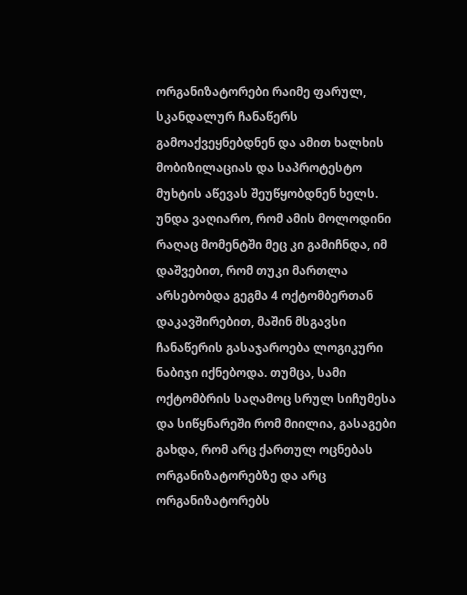ორგანიზატორები რაიმე ფარულ, სკანდალურ ჩანაწერს გამოაქვეყნებდნენ და ამით ხალხის მობიზილაციას და საპროტესტო მუხტის აწევას შეუწყობდნენ ხელს. უნდა ვაღიარო, რომ ამის მოლოდინი რაღაც მომენტში მეც კი გამიჩნდა, იმ დაშვებით, რომ თუკი მართლა არსებობდა გეგმა 4 ოქტომბერთან დაკავშირებით, მაშინ მსგავსი ჩანაწერის გასაჯაროება ლოგიკური ნაბიჯი იქნებოდა. თუმცა, სამი ოქტომბრის საღამოც სრულ სიჩუმესა და სიწყნარეში რომ მიილია, გასაგები გახდა, რომ არც ქართულ ოცნებას ორგანიზატორებზე და არც ორგანიზატორებს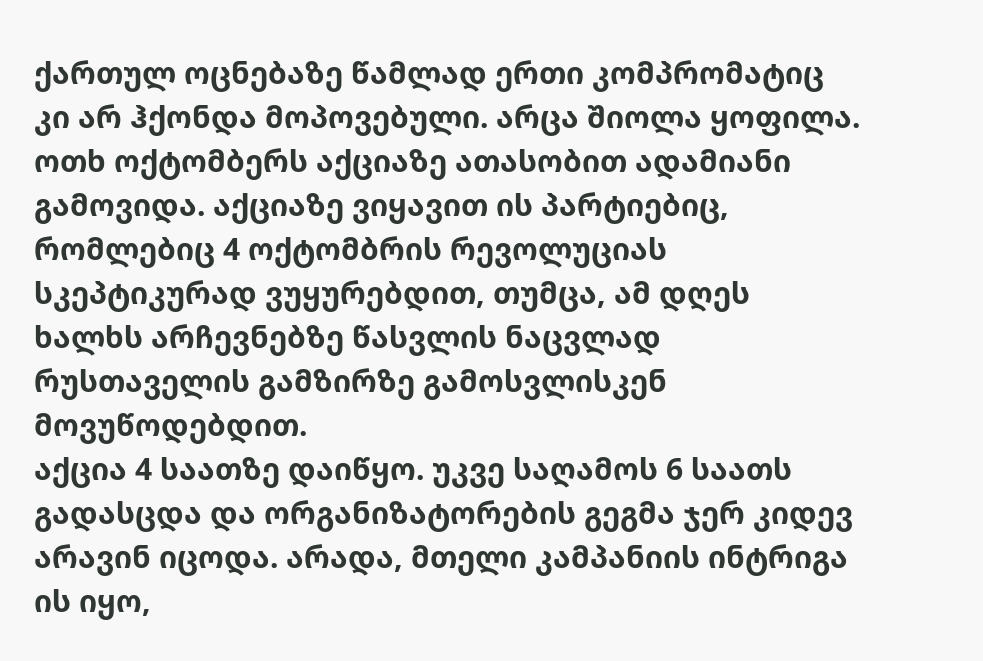ქართულ ოცნებაზე წამლად ერთი კომპრომატიც კი არ ჰქონდა მოპოვებული. არცა შიოლა ყოფილა.
ოთხ ოქტომბერს აქციაზე ათასობით ადამიანი გამოვიდა. აქციაზე ვიყავით ის პარტიებიც, რომლებიც 4 ოქტომბრის რევოლუციას სკეპტიკურად ვუყურებდით, თუმცა, ამ დღეს ხალხს არჩევნებზე წასვლის ნაცვლად რუსთაველის გამზირზე გამოსვლისკენ მოვუწოდებდით.
აქცია 4 საათზე დაიწყო. უკვე საღამოს 6 საათს გადასცდა და ორგანიზატორების გეგმა ჯერ კიდევ არავინ იცოდა. არადა, მთელი კამპანიის ინტრიგა ის იყო,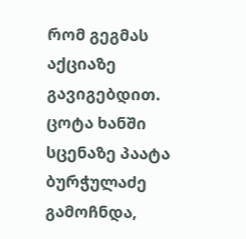რომ გეგმას აქციაზე გავიგებდით. ცოტა ხანში სცენაზე პაატა ბურჭულაძე გამოჩნდა,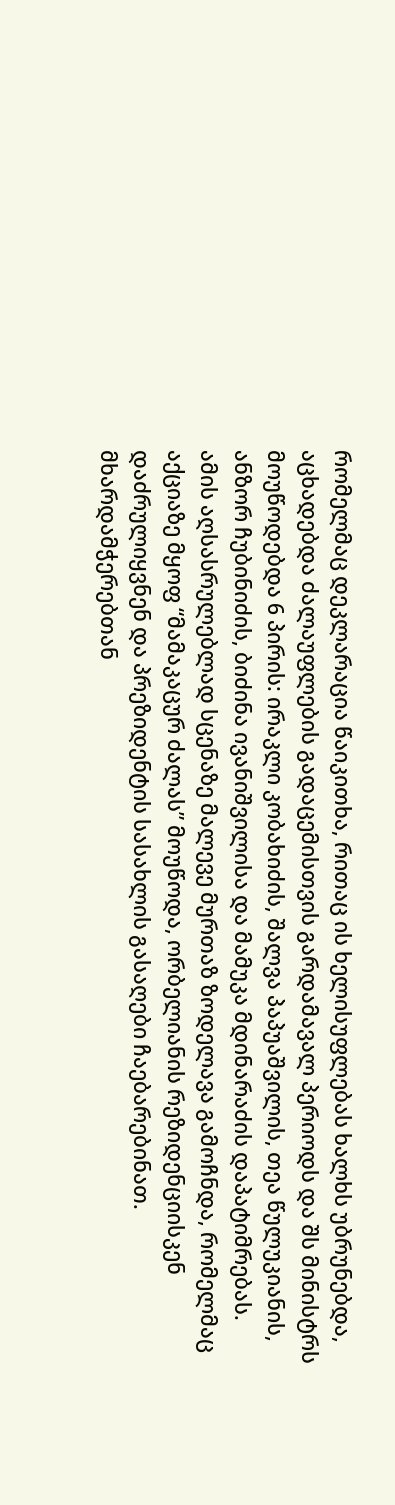რომელმაც დეკლარაცია წაიკითხა, რითაც ის ხელისუფლებას ხალხს უბრუნებდა, აცხადებდა ძალაუფლების გადაცემისთვის გარდამავალ პერიოდს და შს მინისტრს მოუწოდებდა 6 პირის: ირაკლი კობახიძის, შალვა პაპუაშვილის, თეა წულუკიანის, ანზორ ჩუბინიძის, ბიძინა ივანიშვილისა და მამუკა მდინარაძის დაპატიმრებას.
ამის აღსასრულებლად სცენაზე მალევე მურთაზ ზოდელავა გამოჩნდა, რომელმაც აქციაზე მყოფ “მამაკაცურ ძალას” მოუწოდა, ორბელიანის რეზიდენციისკენ დაძრულიყვნენ და პრეზიდენტის სასახლის გასაღები ჩაებარებინათ. მხარდამჭერებთან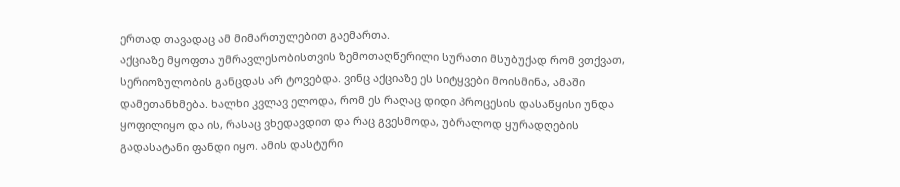ერთად თავადაც ამ მიმართულებით გაემართა.
აქციაზე მყოფთა უმრავლესობისთვის ზემოთაღწერილი სურათი მსუბუქად რომ ვთქვათ, სერიოზულობის განცდას არ ტოვებდა. ვინც აქციაზე ეს სიტყვები მოისმინა, ამაში დამეთანხმება. ხალხი კვლავ ელოდა, რომ ეს რაღაც დიდი პროცესის დასაწყისი უნდა ყოფილიყო და ის, რასაც ვხედავდით და რაც გვესმოდა, უბრალოდ ყურადღების გადასატანი ფანდი იყო. ამის დასტური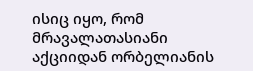ისიც იყო, რომ მრავალათასიანი აქციიდან ორბელიანის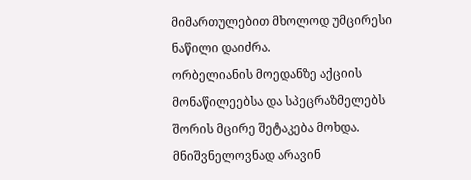მიმართულებით მხოლოდ უმცირესი ნაწილი დაიძრა.
ორბელიანის მოედანზე აქციის მონაწილეებსა და სპეცრაზმელებს შორის მცირე შეტაკება მოხდა. მნიშვნელოვნად არავინ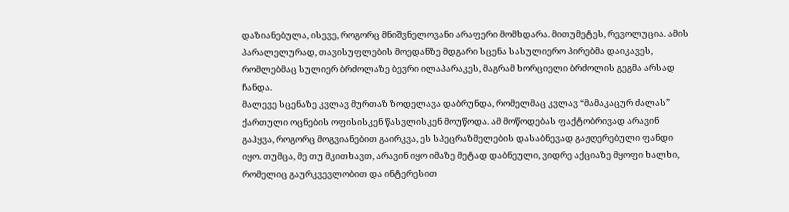დაზიანებულა, ისევე, როგორც მნიშვნელოვანი არაფერი მომხდარა. მითუმეტეს, რევოლუცია. ამის პარალელურად, თავისუფლების მოედანზე მდგარი სცენა სასულიერო პირებმა დაიკავეს, რომლებმაც სულიერ ბრძოლაზე ბევრი ილაპარაკეს, მაგრამ ხორციელი ბრძოლის გეგმა არსად ჩანდა.
მალევე სცენაზე კვლავ მურთაზ ზოდელავა დაბრუნდა, რომელმაც კვლავ “მამაკაცურ ძალას” ქართული ოცნების ოფისისკენ წასვლისკენ მოუწოდა. ამ მოწოდებას ფაქტობრივად არავინ გაჰყვა, როგორც მოგვიანებით გაირკვა, ეს სპეცრაზმელების დასაბნევად გაჟღერებული ფანდი იყო. თუმცა, მე თუ მკითხავთ, არავინ იყო იმაზე მეტად დაბნეული, ვიდრე აქციაზე მყოფი ხალხი, რომელიც გაურკვევლობით და ინტერესით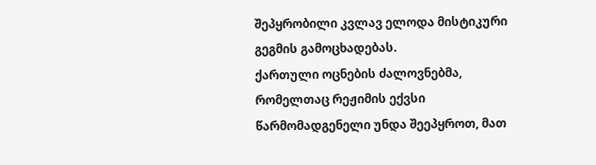შეპყრობილი კვლავ ელოდა მისტიკური გეგმის გამოცხადებას.
ქართული ოცნების ძალოვნებმა, რომელთაც რეჟიმის ექვსი წარმომადგენელი უნდა შეეპყროთ, მათ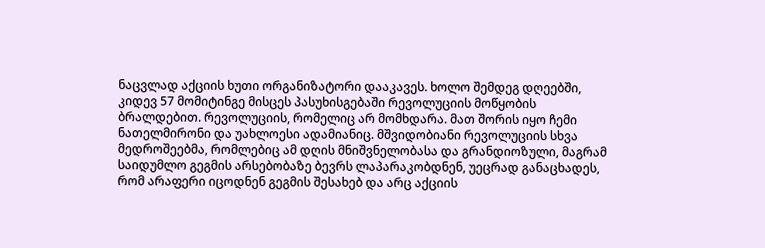ნაცვლად აქციის ხუთი ორგანიზატორი დააკავეს. ხოლო შემდეგ დღეებში, კიდევ 57 მომიტინგე მისცეს პასუხისგებაში რევოლუციის მოწყობის ბრალდებით. რევოლუციის, რომელიც არ მომხდარა. მათ შორის იყო ჩემი ნათელმირონი და უახლოესი ადამიანიც. მშვიდობიანი რევოლუციის სხვა მედროშეებმა, რომლებიც ამ დღის მნიშვნელობასა და გრანდიოზული, მაგრამ საიდუმლო გეგმის არსებობაზე ბევრს ლაპარაკობდნენ, უეცრად განაცხადეს, რომ არაფერი იცოდნენ გეგმის შესახებ და არც აქციის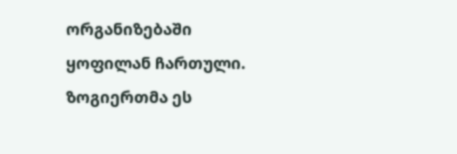ორგანიზებაში ყოფილან ჩართული. ზოგიერთმა ეს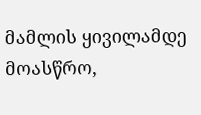მამლის ყივილამდე მოასწრო,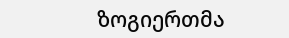ზოგიერთმა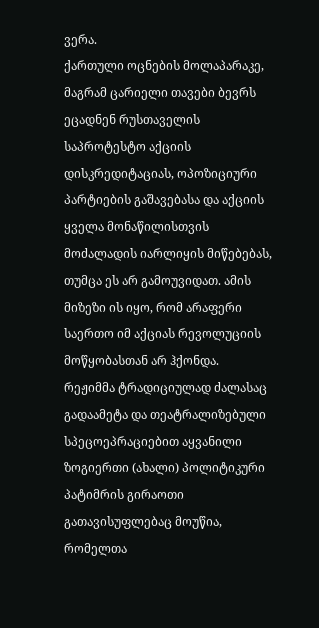ვერა.
ქართული ოცნების მოლაპარაკე, მაგრამ ცარიელი თავები ბევრს ეცადნენ რუსთაველის საპროტესტო აქციის დისკრედიტაციას, ოპოზიციური პარტიების გაშავებასა და აქციის ყველა მონაწილისთვის მოძალადის იარლიყის მიწებებას, თუმცა ეს არ გამოუვიდათ. ამის მიზეზი ის იყო, რომ არაფერი საერთო იმ აქციას რევოლუციის მოწყობასთან არ ჰქონდა.
რეჟიმმა ტრადიციულად ძალასაც გადაამეტა და თეატრალიზებული სპეცოეპრაციებით აყვანილი ზოგიერთი (ახალი) პოლიტიკური პატიმრის გირაოთი გათავისუფლებაც მოუწია, რომელთა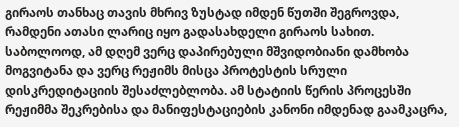გირაოს თანხაც თავის მხრივ ზუსტად იმდენ წუთში შეგროვდა, რამდენი ათასი ლარიც იყო გადასახდელი გირაოს სახით.
საბოლოოდ, ამ დღემ ვერც დაპირებული მშვიდობიანი დამხობა მოგვიტანა და ვერც რეჟიმს მისცა პროტესტის სრული დისკრედიტაციის შესაძლებლობა. ამ სტატიის წერის პროცესში რეჟიმმა შეკრებისა და მანიფესტაციების კანონი იმდენად გაამკაცრა,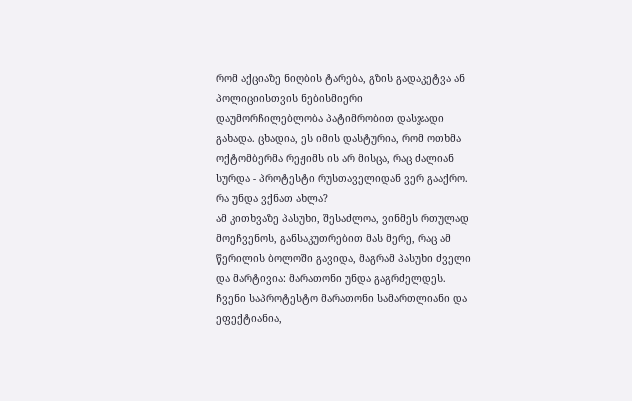რომ აქციაზე ნიღბის ტარება, გზის გადაკეტვა ან პოლიციისთვის ნებისმიერი დაუმორჩილებლობა პატიმრობით დასჯადი გახადა. ცხადია, ეს იმის დასტურია, რომ ოთხმა ოქტომბერმა რეჟიმს ის არ მისცა, რაც ძალიან სურდა - პროტესტი რუსთაველიდან ვერ გააქრო.
რა უნდა ვქნათ ახლა?
ამ კითხვაზე პასუხი, შესაძლოა, ვინმეს რთულად მოეჩვენოს, განსაკუთრებით მას მერე, რაც ამ წერილის ბოლოში გავიდა, მაგრამ პასუხი ძველი და მარტივია: მარათონი უნდა გაგრძელდეს.
ჩვენი საპროტესტო მარათონი სამართლიანი და ეფექტიანია,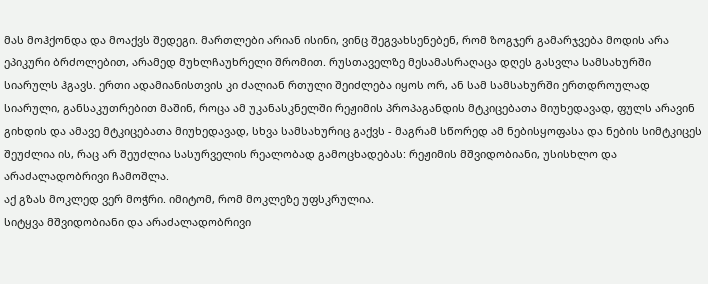მას მოჰქონდა და მოაქვს შედეგი. მართლები არიან ისინი, ვინც შეგვახსენებენ, რომ ზოგჯერ გამარჯვება მოდის არა ეპიკური ბრძოლებით, არამედ მუხლჩაუხრელი შრომით. რუსთაველზე მესამასრაღაცა დღეს გასვლა სამსახურში სიარულს ჰგავს. ერთი ადამიანისთვის კი ძალიან რთული შეიძლება იყოს ორ, ან სამ სამსახურში ერთდროულად სიარული, განსაკუთრებით მაშინ, როცა ამ უკანასკნელში რეჟიმის პროპაგანდის მტკიცებათა მიუხედავად, ფულს არავინ გიხდის და ამავე მტკიცებათა მიუხედავად, სხვა სამსახურიც გაქვს - მაგრამ სწორედ ამ ნებისყოფასა და ნების სიმტკიცეს შეუძლია ის, რაც არ შეუძლია სასურველის რეალობად გამოცხადებას: რეჟიმის მშვიდობიანი, უსისხლო და არაძალადობრივი ჩამოშლა.
აქ გზას მოკლედ ვერ მოჭრი. იმიტომ, რომ მოკლეზე უფსკრულია.
სიტყვა მშვიდობიანი და არაძალადობრივი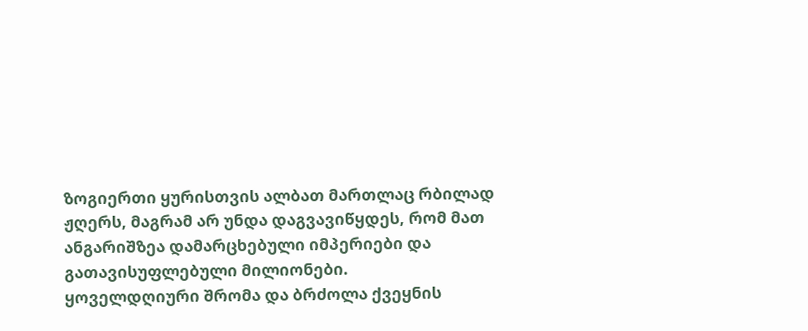ზოგიერთი ყურისთვის ალბათ მართლაც რბილად ჟღერს, მაგრამ არ უნდა დაგვავიწყდეს, რომ მათ ანგარიშზეა დამარცხებული იმპერიები და გათავისუფლებული მილიონები.
ყოველდღიური შრომა და ბრძოლა ქვეყნის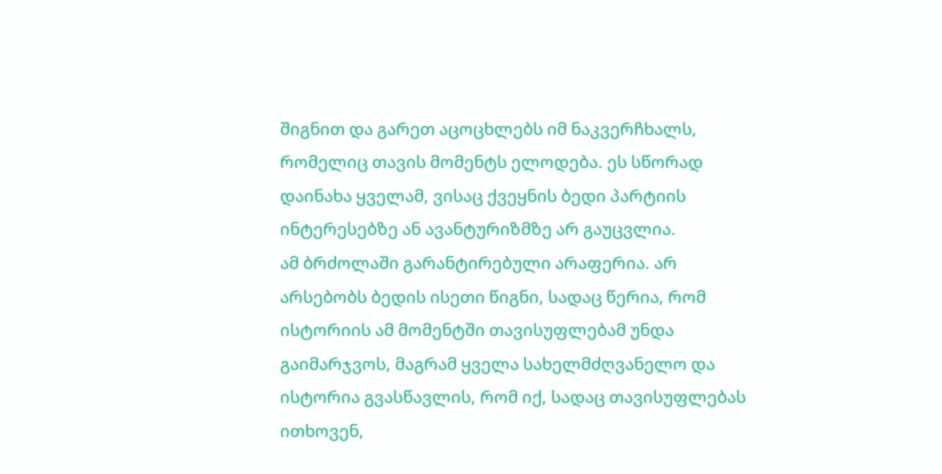შიგნით და გარეთ აცოცხლებს იმ ნაკვერჩხალს, რომელიც თავის მომენტს ელოდება. ეს სწორად დაინახა ყველამ, ვისაც ქვეყნის ბედი პარტიის ინტერესებზე ან ავანტურიზმზე არ გაუცვლია.
ამ ბრძოლაში გარანტირებული არაფერია. არ არსებობს ბედის ისეთი წიგნი, სადაც წერია, რომ ისტორიის ამ მომენტში თავისუფლებამ უნდა გაიმარჯვოს, მაგრამ ყველა სახელმძღვანელო და ისტორია გვასწავლის, რომ იქ, სადაც თავისუფლებას ითხოვენ,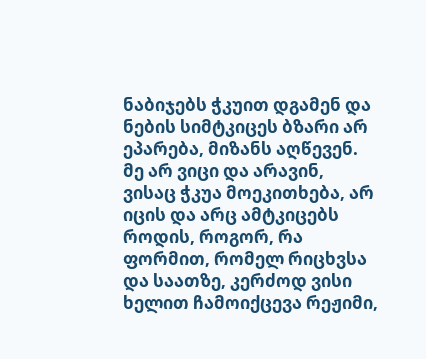ნაბიჯებს ჭკუით დგამენ და ნების სიმტკიცეს ბზარი არ ეპარება, მიზანს აღწევენ.
მე არ ვიცი და არავინ, ვისაც ჭკუა მოეკითხება, არ იცის და არც ამტკიცებს როდის, როგორ, რა ფორმით, რომელ რიცხვსა და საათზე, კერძოდ ვისი ხელით ჩამოიქცევა რეჟიმი,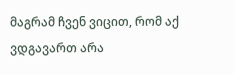მაგრამ ჩვენ ვიცით, რომ აქ ვდგავართ არა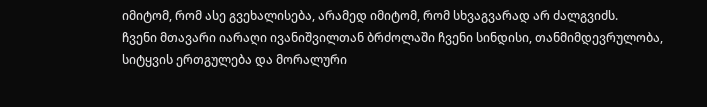იმიტომ, რომ ასე გვეხალისება, არამედ იმიტომ, რომ სხვაგვარად არ ძალგვიძს.
ჩვენი მთავარი იარაღი ივანიშვილთან ბრძოლაში ჩვენი სინდისი, თანმიმდევრულობა, სიტყვის ერთგულება და მორალური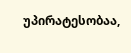უპირატესობაა,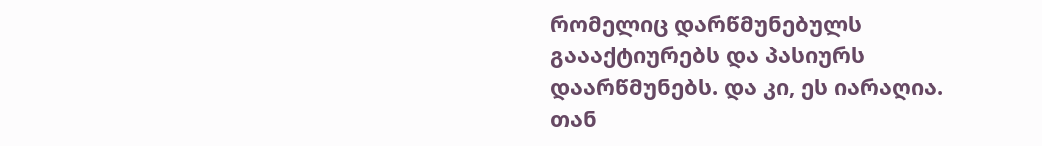რომელიც დარწმუნებულს გაააქტიურებს და პასიურს დაარწმუნებს. და კი, ეს იარაღია. თან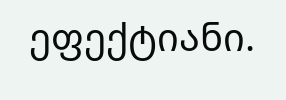ეფექტიანი.